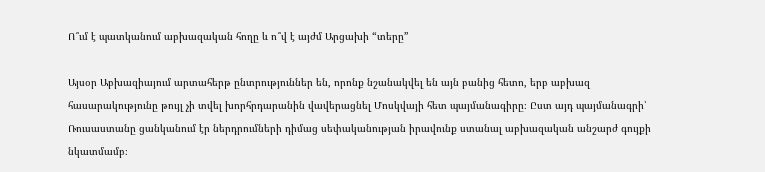Ո՞ւմ է պատկանում աբխազական հողը և ո՞վ է այժմ Արցախի “տերը”

Այսօր Աբխազիայում արտահերթ ընտրություններ են, որոնք նշանակվել են այն բանից հետո, երբ աբխազ հասարակությունը թույլ չի տվել խորհրդարանին վավերացնել Մոսկվայի հետ պայմանագիրը։ Ըստ այդ պայմանագրի՝ Ռուսաստանը ցանկանում էր ներդրումների դիմաց սեփականության իրավունք ստանալ աբխազական անշարժ գույքի նկատմամբ։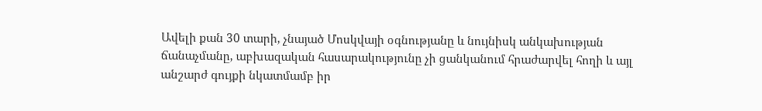Ավելի քան 30 տարի, չնայած Մոսկվայի օգնությանը և նույնիսկ անկախության ճանաչմանը, աբխազական հասարակությունը չի ցանկանում հրաժարվել հողի և այլ անշարժ գույքի նկատմամբ իր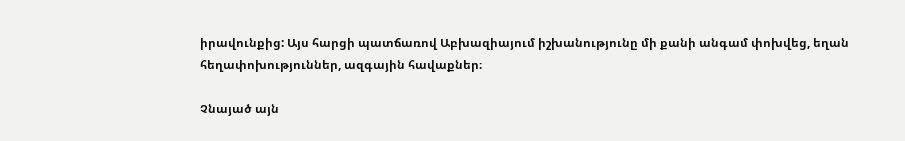իրավունքից: Այս հարցի պատճառով Աբխազիայում իշխանությունը մի քանի անգամ փոխվեց, եղան հեղափոխություններ, ազգային հավաքներ։

Չնայած այն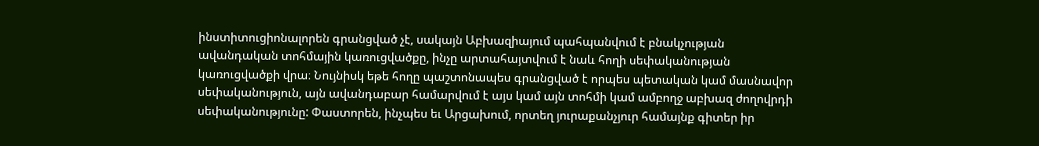ինստիտուցիոնալորեն գրանցված չէ, սակայն Աբխազիայում պահպանվում է բնակչության ավանդական տոհմային կառուցվածքը, ինչը արտահայտվում է նաև հողի սեփականության կառուցվածքի վրա։ Նույնիսկ եթե հողը պաշտոնապես գրանցված է որպես պետական կամ մասնավոր սեփականություն, այն ավանդաբար համարվում է այս կամ այն տոհմի կամ ամբողջ աբխազ ժողովրդի սեփականությունը: Փաստորեն, ինչպես եւ Արցախում, որտեղ յուրաքանչյուր համայնք գիտեր իր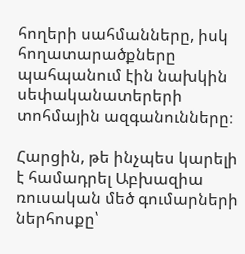հողերի սահմանները, իսկ հողատարածքները պահպանում էին նախկին սեփականատերերի տոհմային ազգանունները։

Հարցին, թե ինչպես կարելի է համադրել Աբխազիա ռուսական մեծ գումարների ներհոսքը՝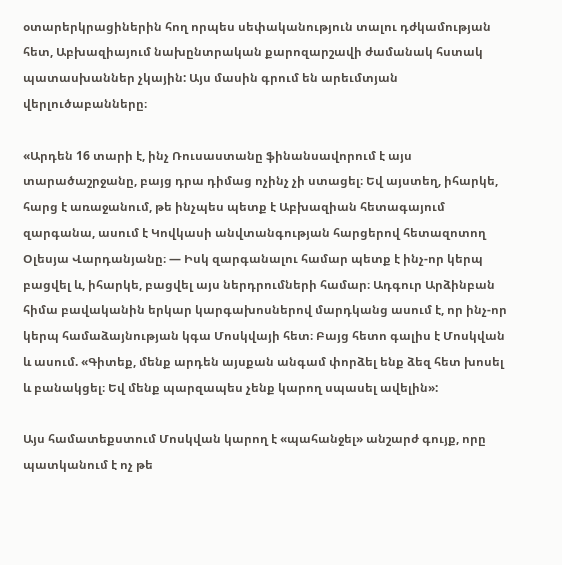օտարերկրացիներին հող որպես սեփականություն տալու դժկամության հետ, Աբխազիայում նախընտրական քարոզարշավի ժամանակ հստակ պատասխաններ չկային: Այս մասին գրում են արեւմտյան վերլուծաբանները։

«Արդեն 16 տարի է, ինչ Ռուսաստանը ֆինանսավորում է այս տարածաշրջանը, բայց դրա դիմաց ոչինչ չի ստացել։ Եվ այստեղ, իհարկե, հարց է առաջանում, թե ինչպես պետք է Աբխազիան հետագայում զարգանա, ասում է Կովկասի անվտանգության հարցերով հետազոտող Օլեսյա Վարդանյանը։ — Իսկ զարգանալու համար պետք է ինչ-որ կերպ բացվել և, իհարկե, բացվել այս ներդրումների համար։ Ադգուր Արձինբան հիմա բավականին երկար կարգախոսներով մարդկանց ասում է, որ ինչ-որ կերպ համաձայնության կգա Մոսկվայի հետ։ Բայց հետո գալիս է Մոսկվան և ասում. «Գիտեք, մենք արդեն այսքան անգամ փորձել ենք ձեզ հետ խոսել և բանակցել։ Եվ մենք պարզապես չենք կարող սպասել ավելին»:

Այս համատեքստում Մոսկվան կարող է «պահանջել» անշարժ գույք, որը պատկանում է ոչ թե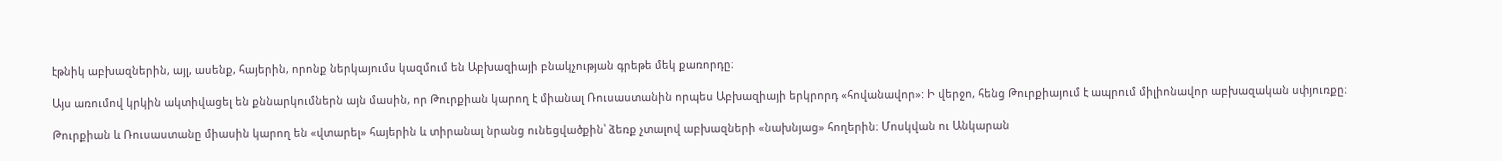էթնիկ աբխազներին, այլ, ասենք, հայերին, որոնք ներկայումս կազմում են Աբխազիայի բնակչության գրեթե մեկ քառորդը։

Այս առումով կրկին ակտիվացել են քննարկումներն այն մասին, որ Թուրքիան կարող է միանալ Ռուսաստանին որպես Աբխազիայի երկրորդ «հովանավոր»: Ի վերջո, հենց Թուրքիայում է ապրում միլիոնավոր աբխազական սփյուռքը։

Թուրքիան և Ռուսաստանը միասին կարող են «վտարել» հայերին և տիրանալ նրանց ունեցվածքին՝ ձեռք չտալով աբխազների «նախնյաց» հողերին։ Մոսկվան ու Անկարան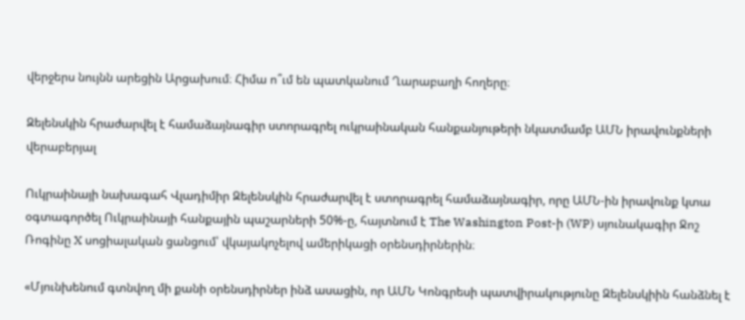վերջերս նույնն արեցին Արցախում։ Հիմա ո՞ւմ են պատկանում Ղարաբաղի հողերը։

Զելենսկին հրաժարվել է համաձայնագիր ստորագրել ուկրաինական հանքանյութերի նկատմամբ ԱՄՆ իրավունքների վերաբերյալ

Ուկրաինայի նախագահ Վլադիմիր Զելենսկին հրաժարվել է ստորագրել համաձայնագիր, որը ԱՄՆ-ին իրավունք կտա օգտագործել Ուկրաինայի հանքային պաշարների 50%-ը, հայտնում է The Washington Post-ի (WP) սյունակագիր Ջոշ Ռոգինը X սոցիալական ցանցում՝ վկայակոչելով ամերիկացի օրենսդիրներին։

«Մյունխենում գտնվող մի քանի օրենսդիրներ ինձ ասացին, որ ԱՄՆ Կոնգրեսի պատվիրակությունը Զելենսկիին հանձնել է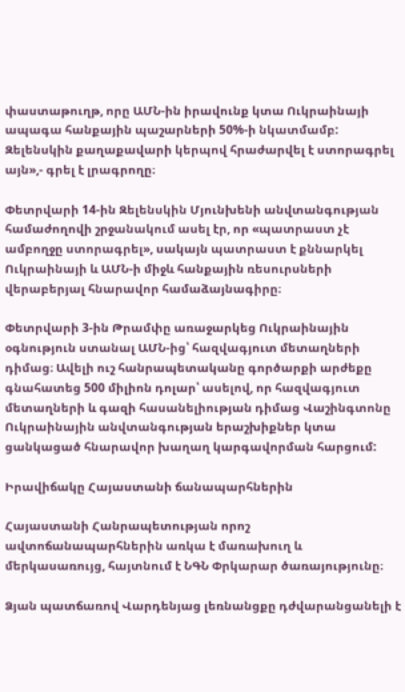փաստաթուղթ, որը ԱՄՆ-ին իրավունք կտա Ուկրաինայի ապագա հանքային պաշարների 50%-ի նկատմամբ: Զելենսկին քաղաքավարի կերպով հրաժարվել է ստորագրել այն»,- գրել է լրագրողը։

Փետրվարի 14-ին Զելենսկին Մյունխենի անվտանգության համաժողովի շրջանակում ասել էր, որ «պատրաստ չէ ամբողջը ստորագրել», սակայն պատրաստ է քննարկել Ուկրաինայի և ԱՄՆ-ի միջև հանքային ռեսուրսների վերաբերյալ հնարավոր համաձայնագիրը։

Փետրվարի 3-ին Թրամփը առաջարկեց Ուկրաինային օգնություն ստանալ ԱՄՆ-ից՝ հազվագյուտ մետաղների դիմաց։ Ավելի ուշ հանրապետականը գործարքի արժեքը գնահատեց 500 միլիոն դոլար՝ ասելով, որ հազվագյուտ մետաղների և գազի հասանելիության դիմաց Վաշինգտոնը Ուկրաինային անվտանգության երաշխիքներ կտա ցանկացած հնարավոր խաղաղ կարգավորման հարցում:

Իրավիճակը Հայաստանի ճանապարհներին

Հայաստանի Հանրապետության որոշ ավտոճանապարհներին առկա է մառախուղ և մերկասառույց, հայտնում է ՆԳՆ Փրկարար ծառայությունը։

Ձյան պատճառով Վարդենյաց լեռնանցքը դժվարանցանելի է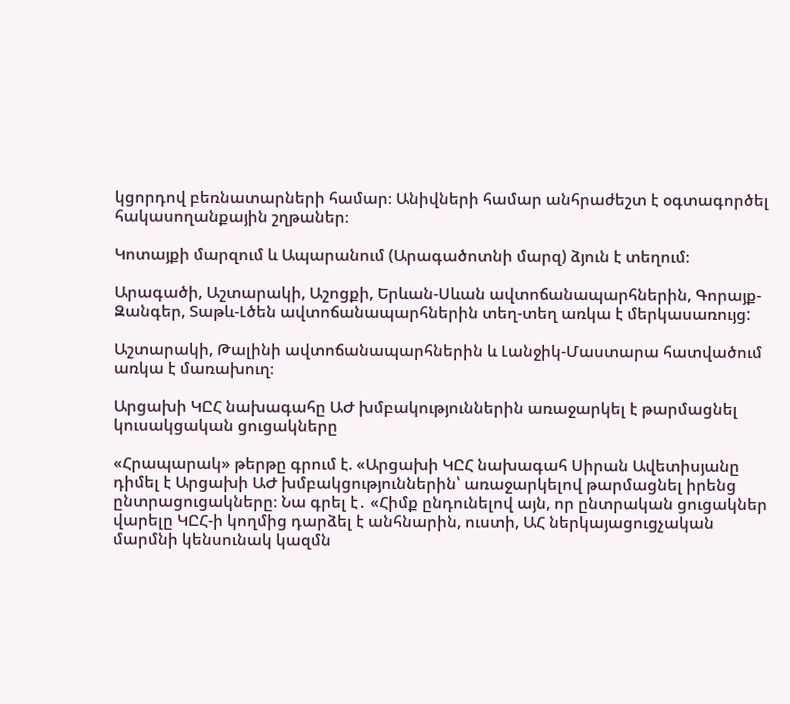կցորդով բեռնատարների համար։ Անիվների համար անհրաժեշտ է օգտագործել հակասողանքային շղթաներ։

Կոտայքի մարզում և Ապարանում (Արագածոտնի մարզ) ձյուն է տեղում։

Արագածի, Աշտարակի, Աշոցքի, Երևան-Սևան ավտոճանապարհներին, Գորայք-Զանգեր, Տաթև-Լծեն ավտոճանապարհներին տեղ-տեղ առկա է մերկասառույց:

Աշտարակի, Թալինի ավտոճանապարհներին և Լանջիկ-Մաստարա հատվածում առկա է մառախուղ։

Արցախի ԿԸՀ նախագահը ԱԺ խմբակություններին առաջարկել է թարմացնել կուսակցական ցուցակները

«Հրապարակ» թերթը գրում է. «Արցախի ԿԸՀ նախագահ Սիրան Ավետիսյանը դիմել է Արցախի ԱԺ խմբակցություններին՝ առաջարկելով թարմացնել իրենց ընտրացուցակները։ Նա գրել է․ «Հիմք ընդունելով այն, որ ընտրական ցուցակներ վարելը ԿԸՀ-ի կողմից դարձել է անհնարին, ուստի, ԱՀ ներկայացուցչական մարմնի կենսունակ կազմն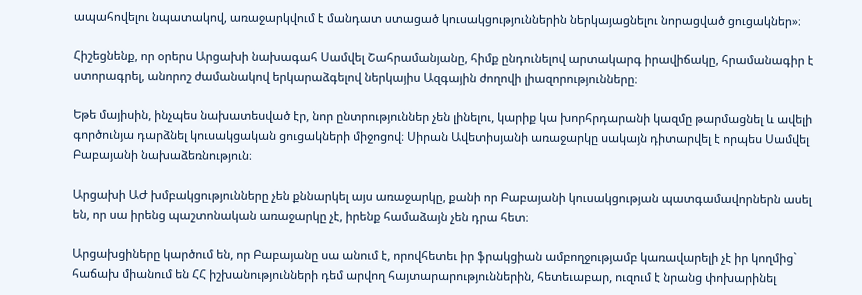ապահովելու նպատակով, առաջարկվում է մանդատ ստացած կուսակցություններին ներկայացնելու նորացված ցուցակներ»։

Հիշեցնենք, որ օրերս Արցախի նախագահ Սամվել Շահրամանյանը, հիմք ընդունելով արտակարգ իրավիճակը, հրամանագիր է ստորագրել, անորոշ ժամանակով երկարաձգելով ներկայիս Ազգային ժողովի լիազորությունները։

Եթե մայիսին, ինչպես նախատեսված էր, նոր ընտրություններ չեն լինելու, կարիք կա խորհրդարանի կազմը թարմացնել և ավելի գործունյա դարձնել կուսակցական ցուցակների միջոցով։ Սիրան Ավետիսյանի առաջարկը սակայն դիտարվել է որպես Սամվել Բաբայանի նախաձեռնություն։

Արցախի ԱԺ խմբակցությունները չեն քննարկել այս առաջարկը, քանի որ Բաբայանի կուսակցության պատգամավորներն ասել են, որ սա իրենց պաշտոնական առաջարկը չէ, իրենք համաձայն չեն դրա հետ։

Արցախցիները կարծում են, որ Բաբայանը սա անում է, որովհետեւ իր ֆրակցիան ամբողջությամբ կառավարելի չէ իր կողմից` հաճախ միանում են ՀՀ իշխանությունների դեմ արվող հայտարարություններին, հետեւաբար, ուզում է նրանց փոխարինել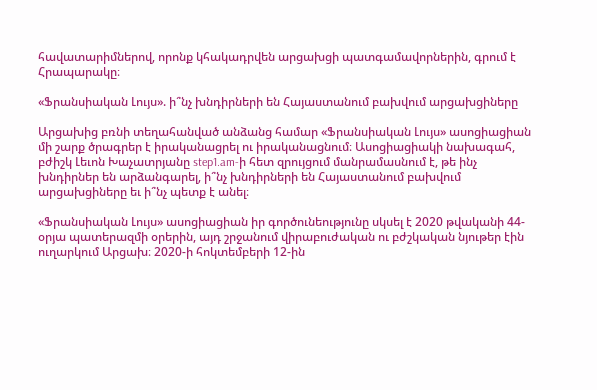հավատարիմներով, որոնք կհակադրվեն արցախցի պատգամավորներին, գրում է Հրապարակը։

«Ֆրանսիական Լույս». ի՞նչ խնդիրների են Հայաստանում բախվում արցախցիները

Արցախից բռնի տեղահանված անձանց համար «Ֆրանսիական Լույս» ասոցիացիան մի շարք ծրագրեր է իրականացրել ու իրականացնում։ Ասոցիացիակի նախագահ, բժիշկ Լեւոն Խաչատրյանը step1.am-ի հետ զրույցում մանրամասնում է, թե ինչ խնդիրներ են արձանգարել, ի՞նչ խնդիրների են Հայաստանում բախվում արցախցիները եւ ի՞նչ պետք է անել։

«Ֆրանսիական Լույս» ասոցիացիան իր գործունեությունը սկսել է 2020 թվականի 44-օրյա պատերազմի օրերին, այդ շրջանում վիրաբուժական ու բժշկական նյութեր էին ուղարկում Արցախ։ 2020-ի հոկտեմբերի 12-ին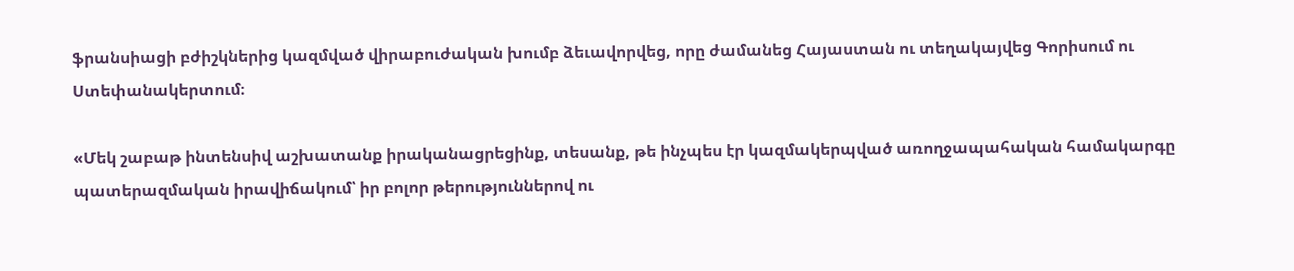ֆրանսիացի բժիշկներից կազմված վիրաբուժական խումբ ձեւավորվեց, որը ժամանեց Հայաստան ու տեղակայվեց Գորիսում ու Ստեփանակերտում։

«Մեկ շաբաթ ինտենսիվ աշխատանք իրականացրեցինք, տեսանք, թե ինչպես էր կազմակերպված առողջապահական համակարգը պատերազմական իրավիճակում՝ իր բոլոր թերություններով ու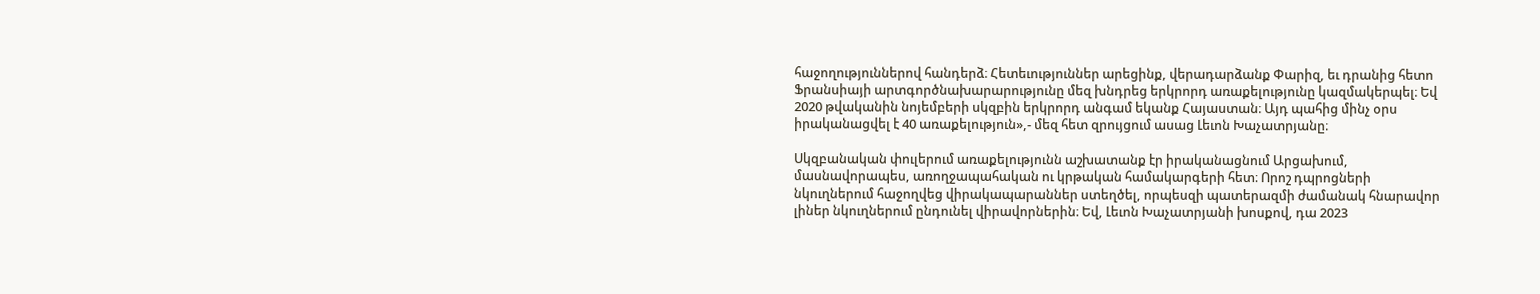հաջողություններով հանդերձ։ Հետեւություններ արեցինք, վերադարձանք Փարիզ, եւ դրանից հետո Ֆրանսիայի արտգործնախարարությունը մեզ խնդրեց երկրորդ առաքելությունը կազմակերպել։ Եվ 2020 թվականին նոյեմբերի սկզբին երկրորդ անգամ եկանք Հայաստան։ Այդ պահից մինչ օրս իրականացվել է 40 առաքելություն»,- մեզ հետ զրույցում ասաց Լեւոն Խաչատրյանը։

Սկզբանական փուլերում առաքելությունն աշխատանք էր իրականացնում Արցախում, մասնավորապես, առողջապահական ու կրթական համակարգերի հետ։ Որոշ դպրոցների նկուղներում հաջողվեց վիրակապարաններ ստեղծել, որպեսզի պատերազմի ժամանակ հնարավոր լիներ նկուղներում ընդունել վիրավորներին։ Եվ, Լեւոն Խաչատրյանի խոսքով, դա 2023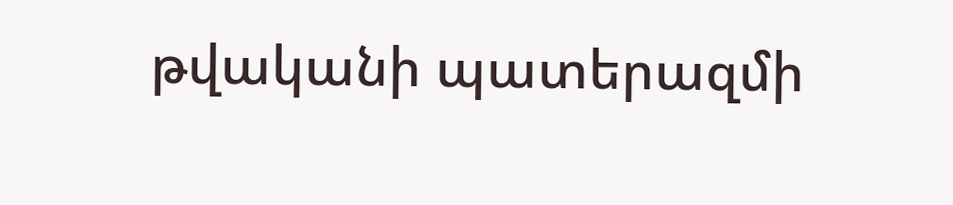թվականի պատերազմի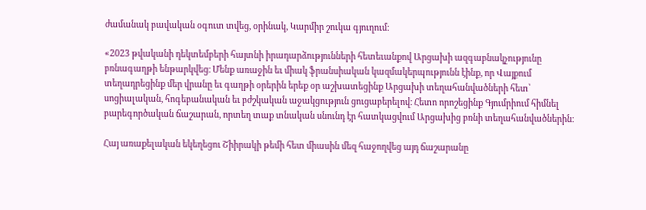ժամանակ բավական օգուտ տվեց, օրինակ, Կարմիր շուկա գյուղում։

«2023 թվականի դեկտեմբերի հայտնի իրադարձությունների հետեւանքով Արցախի ազգաբնակչությունը բռնագաղթի ենթարկվեց։ Մենք առաջին եւ միակ ֆրանսիական կազմակերպությունն էինք, որ Վայքում տեղադրեցինք մեր վրանը եւ գաղթի օրերին երեք օր աշխատեցինք Արցախի տեղահանվածների հետ՝ սոցիալական, հոգեբանական եւ բժշկական աջակցություն ցուցաբերելով։ Հետո որոշեցինք Գյումրիում հիմնել բարեգործական ճաշարան, որտեղ տաք տնական սնունդ էր հատկացվում Արցախից բռնի տեղահանվածներին։

Հայ առաքելական եկեղեցու Շիիրակի թեմի հետ միասին մեզ հաջողվեց այդ ճաշարանը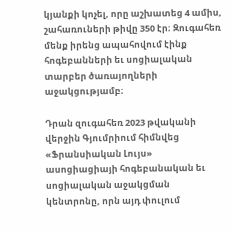կյանքի կոչել, որը աշխատեց 4 ամիս, շահառուների թիվը 350 էր։ Զուգահեռ մենք իրենց ապահովում էինք հոգեբանների եւ սոցիալական տարբեր ծառայողների աջակցությամբ։

Դրան զուգահեռ 2023 թվականի վերջին Գյումրիում հիմնվեց «Ֆրանսիական Լույս» ասոցիացիայի հոգեբանական եւ սոցիալական աջակցման կենտրոնը, որն այդ փուլում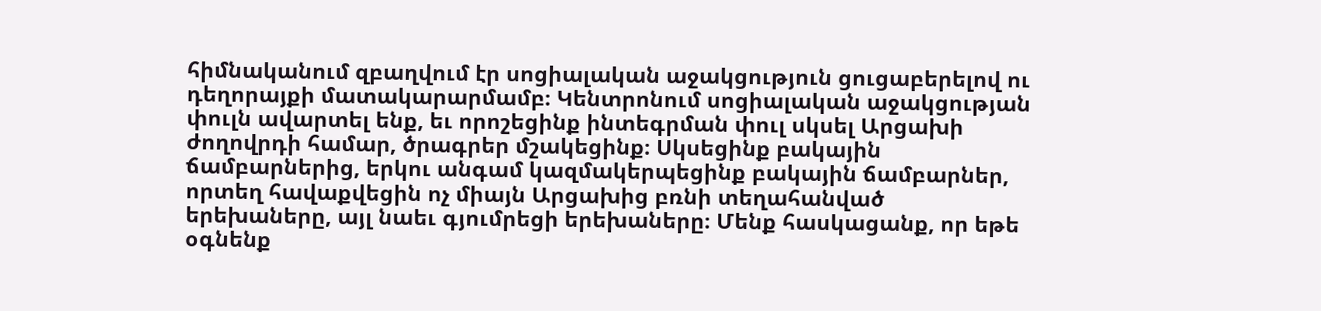հիմնականում զբաղվում էր սոցիալական աջակցություն ցուցաբերելով ու դեղորայքի մատակարարմամբ։ Կենտրոնում սոցիալական աջակցության փուլն ավարտել ենք, եւ որոշեցինք ինտեգրման փուլ սկսել Արցախի ժողովրդի համար, ծրագրեր մշակեցինք։ Սկսեցինք բակային ճամբարներից, երկու անգամ կազմակերպեցինք բակային ճամբարներ, որտեղ հավաքվեցին ոչ միայն Արցախից բռնի տեղահանված երեխաները, այլ նաեւ գյումրեցի երեխաները։ Մենք հասկացանք, որ եթե օգնենք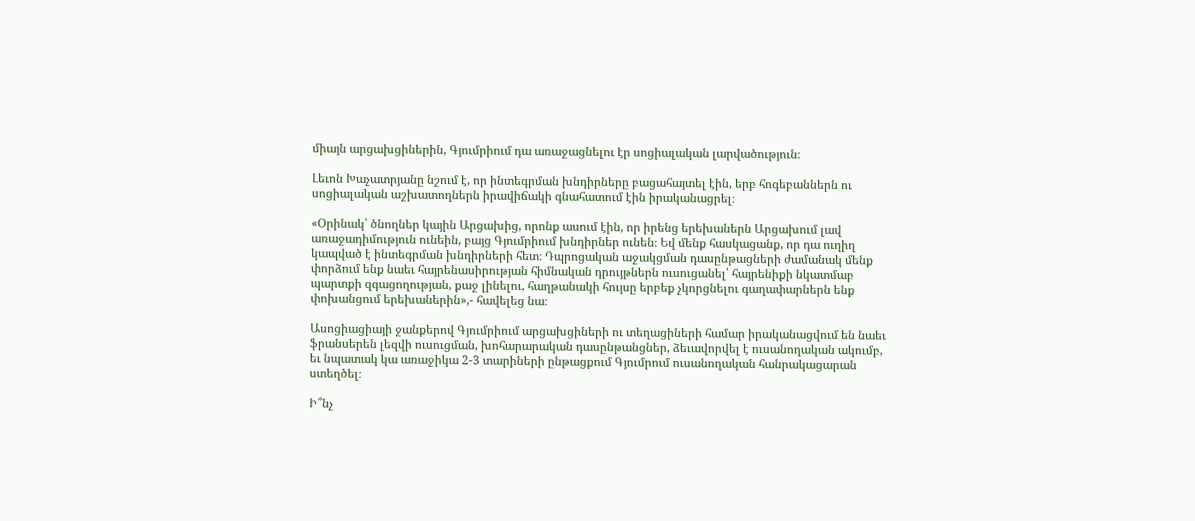միայն արցախցիներին, Գյումրիում դա առաջացնելու էր սոցիալական լարվածություն։

Լեւոն Խաչատրյանը նշում է, որ ինտեգրման խնդիրները բացահայտել էին, երբ հոգեբաններն ու սոցիալական աշխատողներն իրավիճակի գնահատում էին իրականացրել։

«Օրինակ՝ ծնողներ կային Արցախից, որոնք ասում էին, որ իրենց երեխաներն Արցախում լավ առաջադիմություն ունեին, բայց Գյումրիում խնդիրներ ունեն։ Եվ մենք հասկացանք, որ դա ուղիղ կապված է ինտեգրման խնդիրների հետ։ Դպրոցական աջակցման դասընթացների ժամանակ մենք փորձում ենք նաեւ հայրենասիրության հիմնական դրույթներն ուսուցանել՝ հայրենիքի նկատմաբ պարտքի զգացողության, քաջ լինելու, հաղթանակի հույսը երբեք չկորցնելու գաղափարներն ենք փոխանցում երեխաներին»,- հավելեց նա։

Ասոցիացիայի ջանքերով Գյումրիում արցախցիների ու տեղացիների համար իրականացվում են նաեւ ֆրանսերեն լեզվի ուսուցման, խոհարարական դասընթանցներ, ձեւավորվել է ուսանողական ակումբ, եւ նպատակ կա առաջիկա 2-3 տարիների ընթացքում Գյումրում ուսանողական հանրակացարան ստեղծել։

Ի՞նչ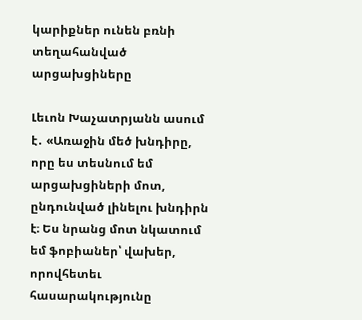կարիքներ ունեն բռնի տեղահանված արցախցիները

Լեւոն Խաչատրյանն ասում է․ «Առաջին մեծ խնդիրը, որը ես տեսնում եմ արցախցիների մոտ, ընդունված լինելու խնդիրն է։ Ես նրանց մոտ նկատում եմ ֆոբիաներ՝ վախեր, որովհետեւ հասարակությունը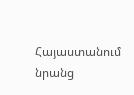Հայաստանում նրանց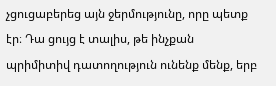չցուցաբերեց այն ջերմությունը, որը պետք էր։ Դա ցույց է տալիս, թե ինչքան պրիմիտիվ դատողություն ունենք մենք, երբ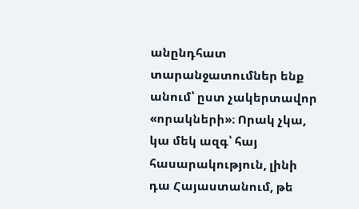անընդհատ տարանջատումներ ենք անում՝ ըստ չակերտավոր «որակների»։ Որակ չկա, կա մեկ ազգ՝ հայ հասարակություն, լինի դա Հայաստանում, թե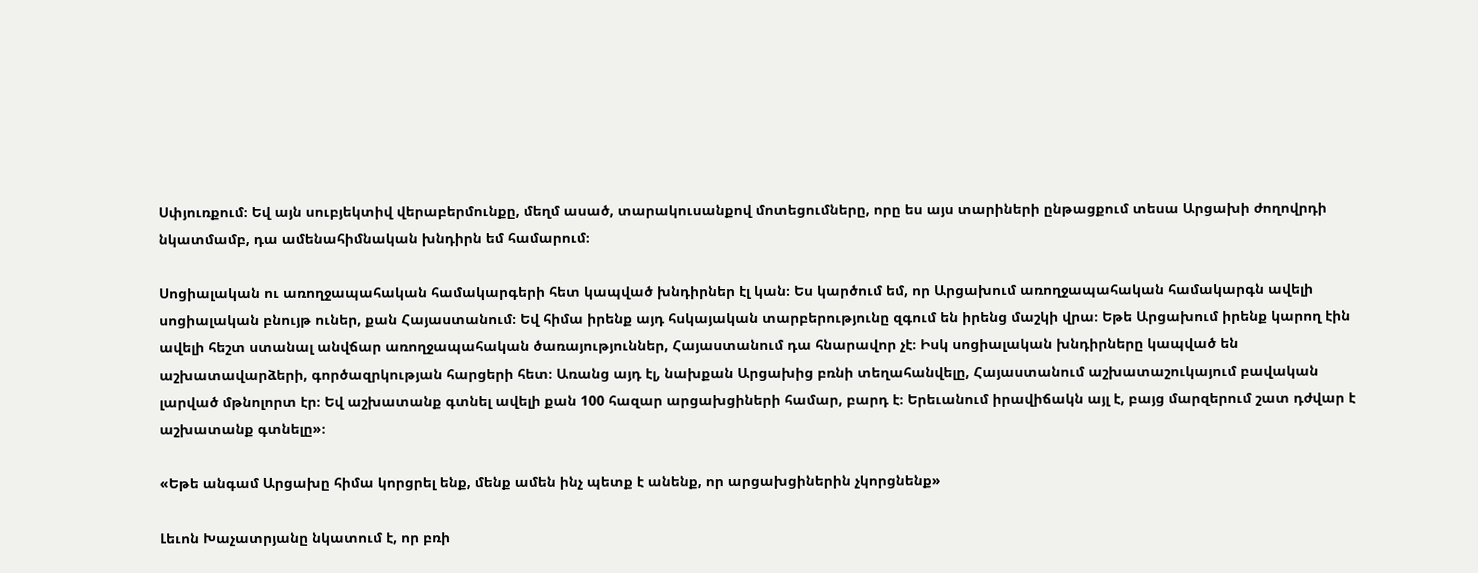Սփյուռքում։ Եվ այն սուբյեկտիվ վերաբերմունքը, մեղմ ասած, տարակուսանքով մոտեցումները, որը ես այս տարիների ընթացքում տեսա Արցախի ժողովրդի նկատմամբ, դա ամենահիմնական խնդիրն եմ համարում։

Սոցիալական ու առողջապահական համակարգերի հետ կապված խնդիրներ էլ կան։ Ես կարծում եմ, որ Արցախում առողջապահական համակարգն ավելի սոցիալական բնույթ ուներ, քան Հայաստանում։ Եվ հիմա իրենք այդ հսկայական տարբերությունը զգում են իրենց մաշկի վրա։ Եթե Արցախում իրենք կարող էին ավելի հեշտ ստանալ անվճար առողջապահական ծառայություններ, Հայաստանում դա հնարավոր չէ։ Իսկ սոցիալական խնդիրները կապված են աշխատավարձերի, գործազրկության հարցերի հետ։ Առանց այդ էլ, նախքան Արցախից բռնի տեղահանվելը, Հայաստանում աշխատաշուկայում բավական լարված մթնոլորտ էր։ Եվ աշխատանք գտնել ավելի քան 100 հազար արցախցիների համար, բարդ է։ Երեւանում իրավիճակն այլ է, բայց մարզերում շատ դժվար է աշխատանք գտնելը»։

«Եթե անգամ Արցախը հիմա կորցրել ենք, մենք ամեն ինչ պետք է անենք, որ արցախցիներին չկորցնենք»

Լեւոն Խաչատրյանը նկատում է, որ բռի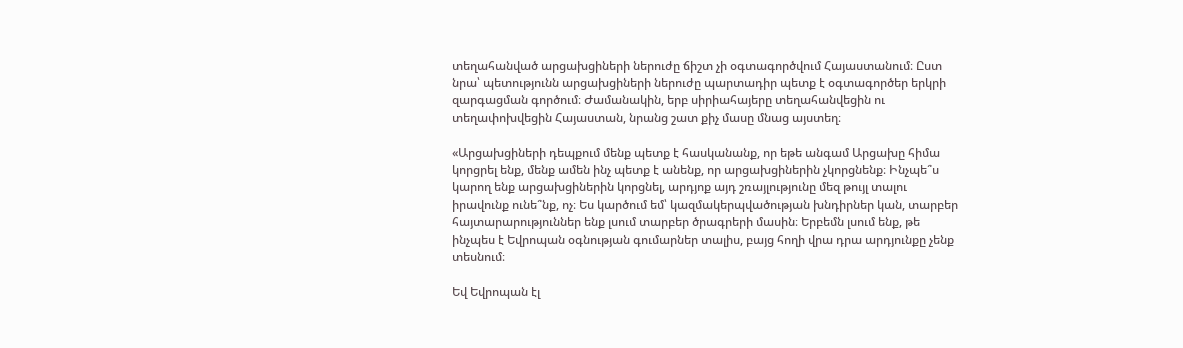տեղահանված արցախցիների ներուժը ճիշտ չի օգտագործվում Հայաստանում։ Ըստ նրա՝ պետությունն արցախցիների ներուժը պարտադիր պետք է օգտագործեր երկրի զարգացման գործում։ Ժամանակին, երբ սիրիահայերը տեղահանվեցին ու տեղափոխվեցին Հայաստան, նրանց շատ քիչ մասը մնաց այստեղ։

«Արցախցիների դեպքում մենք պետք է հասկանանք, որ եթե անգամ Արցախը հիմա կորցրել ենք, մենք ամեն ինչ պետք է անենք, որ արցախցիներին չկորցնենք։ Ինչպե՞ս կարող ենք արցախցիներին կորցնել, արդյոք այդ շռայլությունը մեզ թույլ տալու իրավունք ունե՞նք, ոչ։ Ես կարծում եմ՝ կազմակերպվածության խնդիրներ կան, տարբեր հայտարարություններ ենք լսում տարբեր ծրագրերի մասին։ Երբեմն լսում ենք, թե ինչպես է Եվրոպան օգնության գումարներ տալիս, բայց հողի վրա դրա արդյունքը չենք տեսնում։

Եվ Եվրոպան էլ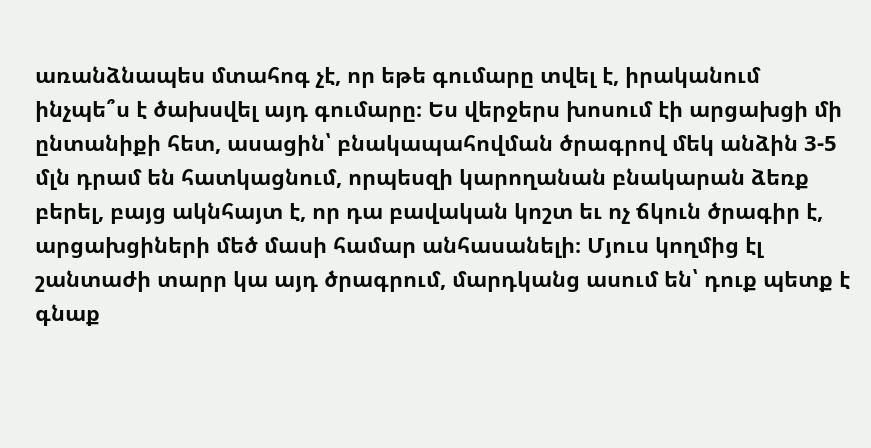առանձնապես մտահոգ չէ, որ եթե գումարը տվել է, իրականում ինչպե՞ս է ծախսվել այդ գումարը։ Ես վերջերս խոսում էի արցախցի մի ընտանիքի հետ, ասացին՝ բնակապահովման ծրագրով մեկ անձին 3-5 մլն դրամ են հատկացնում, որպեսզի կարողանան բնակարան ձեռք բերել, բայց ակնհայտ է, որ դա բավական կոշտ եւ ոչ ճկուն ծրագիր է, արցախցիների մեծ մասի համար անհասանելի։ Մյուս կողմից էլ շանտաժի տարր կա այդ ծրագրում, մարդկանց ասում են՝ դուք պետք է գնաք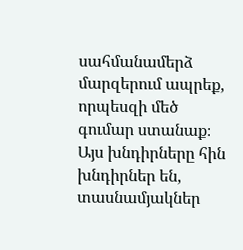սահմանամերձ մարզերում ապրեք, որպեսզի մեծ գումար ստանաք։ Այս խնդիրները հին խնդիրներ են, տասնամյակներ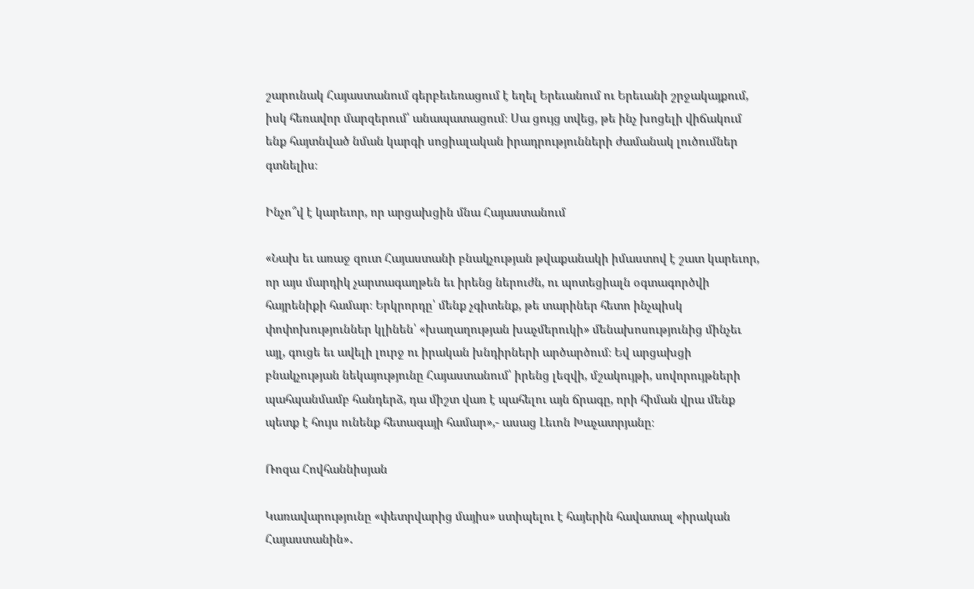շարունակ Հայաստանում գերբեւեռացում է եղել Երեւանում ու Երեւանի շրջակայքում, իսկ հեռավոր մարզերում՝ անապատացում։ Սա ցույց տվեց, թե ինչ խոցելի վիճակում ենք հայտնված նման կարգի սոցիալական իրադրությունների ժամանակ լուծումներ գտնելիս։

Ինչո՞վ է կարեւոր, որ արցախցին մնա Հայաստանում

«Նախ եւ առաջ զուտ Հայաստանի բնակչության թվաքանակի իմաստով է շատ կարեւոր, որ այս մարդիկ չարտագաղթեն եւ իրենց ներուժն, ու պոտեցիալն օգտագործվի հայրենիքի համար։ Երկրորդը՝ մենք չգիտենք, թե տարիներ հետո ինչպիսկ փոփոխություններ կլինեն՝ «խաղաղության խաչմերուկի» մենախոսությունից մինչեւ այլ, գուցե եւ ավելի լուրջ ու իրական խնդիրների արծարծում։ Եվ արցախցի բնակչության նեկայությունը Հայաստանում՝ իրենց լեզվի, մշակույթի, սովորույթների պահպանմամբ հանդերձ, դա միշտ վառ է պահելու այն ճրագը, որի հիման վրա մենք պետք է հույս ունենք հետագայի համար»,- ասաց Լեւոն Խաչատրյանը։

Ռոզա Հովհաննիսյան

Կառավարությունը «փետրվարից մայիս» ստիպելու է հայերին հավատալ «իրական Հայաստանին»․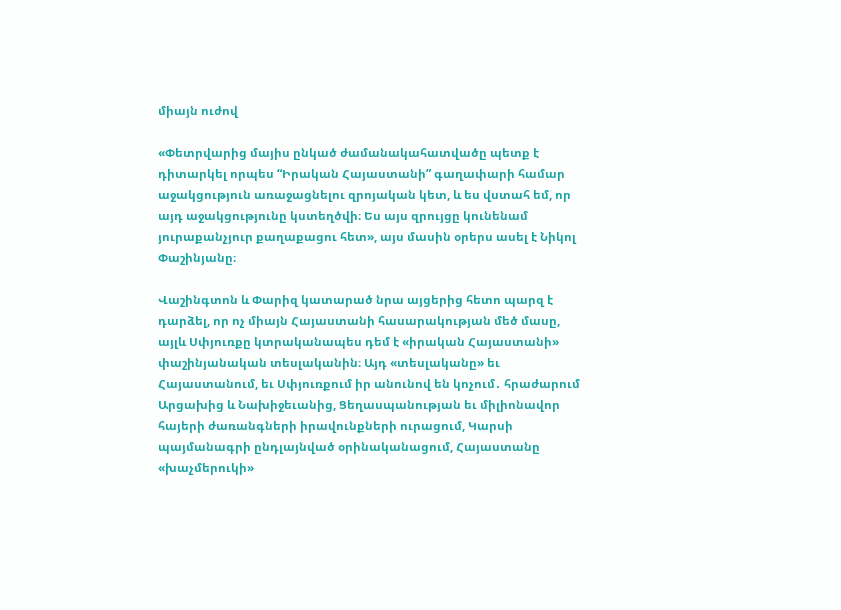միայն ուժով

«Փետրվարից մայիս ընկած ժամանակահատվածը պետք է դիտարկել որպես “Իրական Հայաստանի” գաղափարի համար աջակցություն առաջացնելու զրոյական կետ, և ես վստահ եմ, որ այդ աջակցությունը կստեղծվի։ Ես այս զրույցը կունենամ յուրաքանչյուր քաղաքացու հետ», այս մասին օրերս ասել է Նիկոլ Փաշինյանը։

Վաշինգտոն և Փարիզ կատարած նրա այցերից հետո պարզ է դարձել, որ ոչ միայն Հայաստանի հասարակության մեծ մասը, այլև Սփյուռքը կտրականապես դեմ է «իրական Հայաստանի» փաշինյանական տեսլականին։ Այդ «տեսլականը» եւ Հայաստանում, եւ Սփյուռքում իր անունով են կոչում․ հրաժարում Արցախից և Նախիջեւանից, Ցեղասպանության եւ միլիոնավոր հայերի ժառանգների իրավունքների ուրացում, Կարսի պայմանագրի ընդլայնված օրինականացում, Հայաստանը «խաչմերուկի»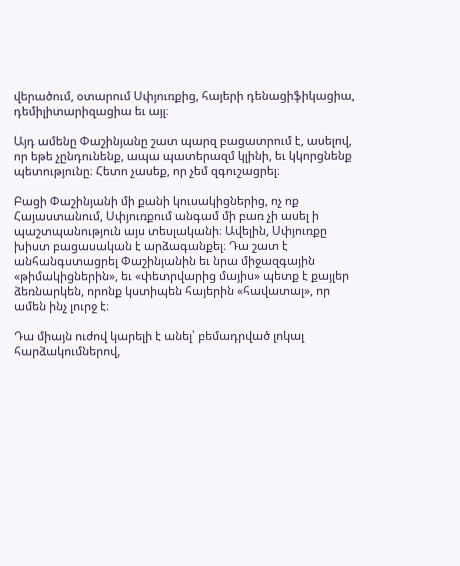վերածում, օտարում Սփյուռքից, հայերի դենացիֆիկացիա, դեմիլիտարիզացիա եւ այլ։

Այդ ամենը Փաշինյանը շատ պարզ բացատրում է, ասելով, որ եթե չընդունենք, ապա պատերազմ կլինի, եւ կկորցնենք պետությունը։ Հետո չասեք, որ չեմ զգուշացրել։

Բացի Փաշինյանի մի քանի կուսակիցներից, ոչ ոք Հայաստանում, Սփյուռքում անգամ մի բառ չի ասել ի պաշտպանություն այս տեսլականի։ Ավելին, Սփյուռքը խիստ բացասական է արձագանքել։ Դա շատ է անհանգստացրել Փաշինյանին եւ նրա միջազգային «թիմակիցներին», եւ «փետրվարից մայիս» պետք է քայլեր ձեռնարկեն, որոնք կստիպեն հայերին «հավատալ», որ ամեն ինչ լուրջ է։

Դա միայն ուժով կարելի է անել՝ բեմադրված լոկալ հարձակումներով,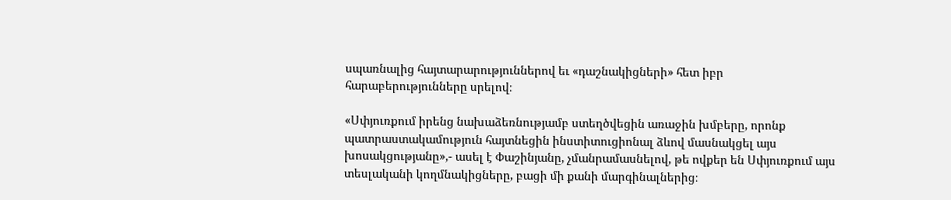սպառնալից հայտարարություններով եւ «դաշնակիցների» հետ իբր հարաբերությունները սրելով։

«Սփյուռքում իրենց նախաձեռնությամբ ստեղծվեցին առաջին խմբերը, որոնք պատրաստակամություն հայտնեցին ինստիտուցիոնալ ձևով մասնակցել այս խոսակցությանը»,- ասել է Փաշինյանը, չմանրամասնելով, թե ովքեր են Սփյուռքում այս տեսլականի կողմնակիցները, բացի մի քանի մարգինալներից։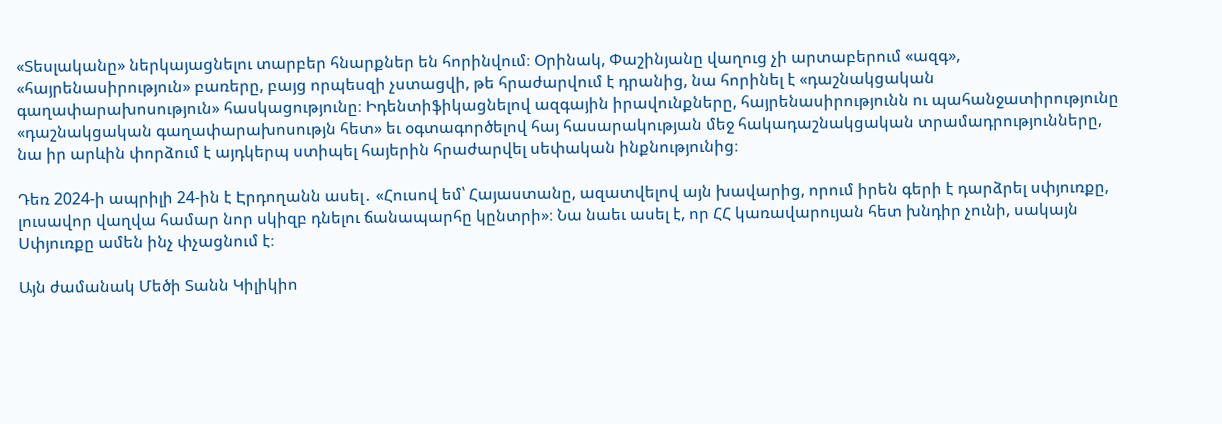«Տեսլականը» ներկայացնելու տարբեր հնարքներ են հորինվում։ Օրինակ, Փաշինյանը վաղուց չի արտաբերում «ազգ», «հայրենասիրություն» բառերը, բայց որպեսզի չստացվի, թե հրաժարվում է դրանից, նա հորինել է «դաշնակցական գաղափարախոսություն» հասկացությունը։ Իդենտիֆիկացնելով ազգային իրավունքները, հայրենասիրությունն ու պահանջատիրությունը «դաշնակցական գաղափարախոսությն հետ» եւ օգտագործելով հայ հասարակության մեջ հակադաշնակցական տրամադրությունները, նա իր արևին փորձում է այդկերպ ստիպել հայերին հրաժարվել սեփական ինքնությունից։

Դեռ 2024-ի ապրիլի 24-ին է Էրդողանն ասել․ «Հուսով եմ՝ Հայաստանը, ազատվելով այն խավարից, որում իրեն գերի է դարձրել սփյուռքը, լուսավոր վաղվա համար նոր սկիզբ դնելու ճանապարհը կընտրի»։ Նա նաեւ ասել է, որ ՀՀ կառավարույան հետ խնդիր չունի, սակայն Սփյուռքը ամեն ինչ փչացնում է։

Այն ժամանակ Մեծի Տանն Կիլիկիո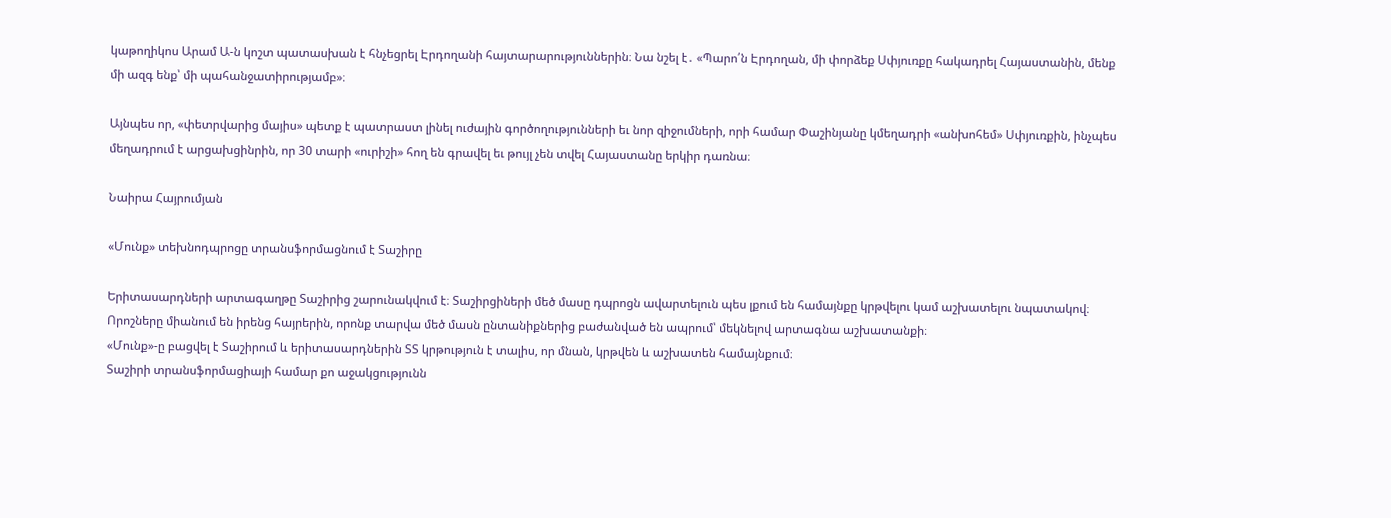կաթողիկոս Արամ Ա-ն կոշտ պատասխան է հնչեցրել Էրդողանի հայտարարություններին։ Նա նշել է․ «Պարո՛ն Էրդողան, մի փորձեք Սփյուռքը հակադրել Հայաստանին, մենք մի ազգ ենք՝ մի պահանջատիրությամբ»։

Այնպես որ, «փետրվարից մայիս» պետք է պատրաստ լինել ուժային գործողությունների եւ նոր զիջումների, որի համար Փաշինյանը կմեղադրի «անխոհեմ» Սփյուռքին, ինչպես մեղադրում է արցախցինրին, որ 30 տարի «ուրիշի» հող են գրավել եւ թույլ չեն տվել Հայաստանը երկիր դառնա։

Նաիրա Հայրումյան

«Մունք» տեխնոդպրոցը տրանսֆորմացնում է Տաշիրը

Երիտասարդների արտագաղթը Տաշիրից շարունակվում է։ Տաշիրցիների մեծ մասը դպրոցն ավարտելուն պես լքում են համայնքը կրթվելու կամ աշխատելու նպատակով։ Որոշները միանում են իրենց հայրերին, որոնք տարվա մեծ մասն ընտանիքներից բաժանված են ապրում՝ մեկնելով արտագնա աշխատանքի։
«Մունք»-ը բացվել է Տաշիրում և երիտասարդներին ՏՏ կրթություն է տալիս, որ մնան, կրթվեն և աշխատեն համայնքում։
Տաշիրի տրանսֆորմացիայի համար քո աջակցությունն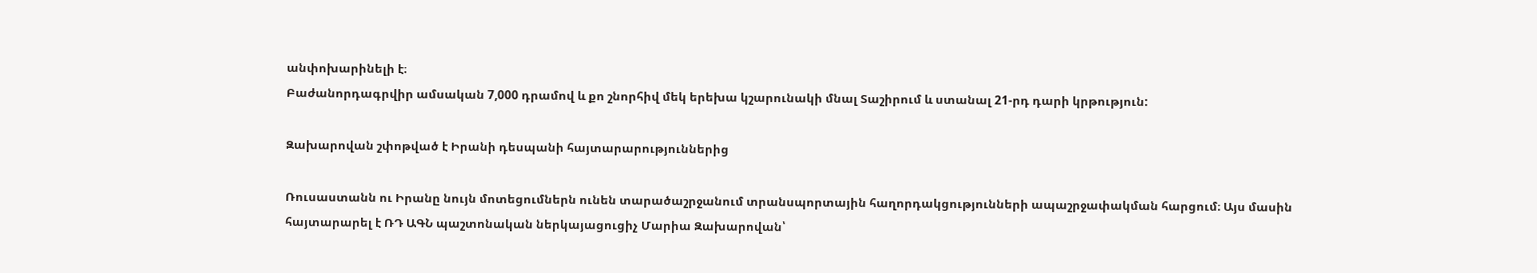անփոխարինելի է։
Բաժանորդագրվիր ամսական 7,000 դրամով և քո շնորհիվ մեկ երեխա կշարունակի մնալ Տաշիրում և ստանալ 21-րդ դարի կրթություն:

Զախարովան շփոթված է Իրանի դեսպանի հայտարարություններից

Ռուսաստանն ու Իրանը նույն մոտեցումներն ունեն տարածաշրջանում տրանսպորտային հաղորդակցությունների ապաշրջափակման հարցում։ Այս մասին հայտարարել է ՌԴ ԱԳՆ պաշտոնական ներկայացուցիչ Մարիա Զախարովան՝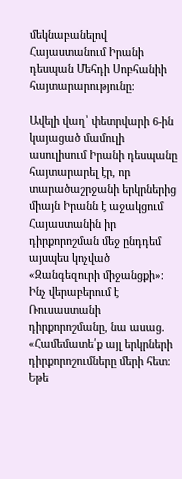մեկնաբանելով Հայաստանում Իրանի դեսպան Մեհդի Սոբհանիի հայտարարությունը։

Ավելի վաղ՝ փետրվարի 6-ին կայացած մամուլի ասուլիսում Իրանի դեսպանը հայտարարել էր, որ տարածաշրջանի երկրներից միայն Իրանն է աջակցում Հայաստանին իր դիրքորոշման մեջ ընդդեմ այսպես կոչված «Զանգեզուրի միջանցքի»։ Ինչ վերաբերում է Ռուսաստանի դիրքորոշմանը, նա ասաց. «Համեմատե՛ք այլ երկրների դիրքորոշումները մերի հետ։ Եթե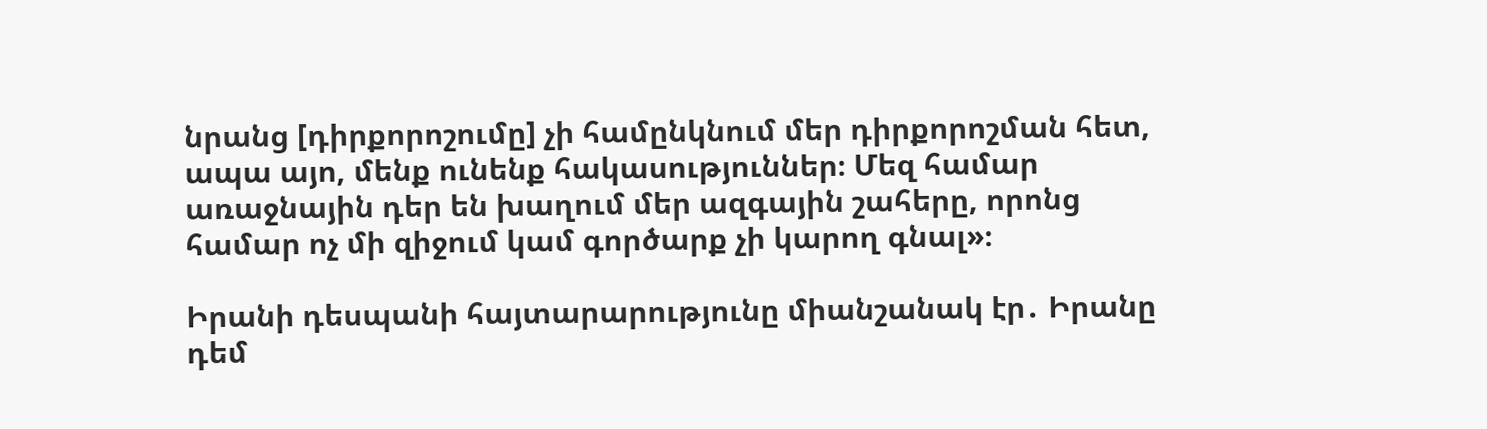նրանց [դիրքորոշումը] չի համընկնում մեր դիրքորոշման հետ, ապա այո, մենք ունենք հակասություններ։ Մեզ համար առաջնային դեր են խաղում մեր ազգային շահերը, որոնց համար ոչ մի զիջում կամ գործարք չի կարող գնալ»։

Իրանի դեսպանի հայտարարությունը միանշանակ էր․ Իրանը դեմ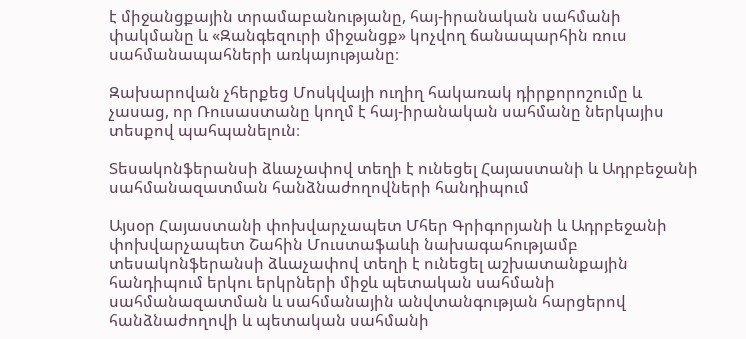է միջանցքային տրամաբանությանը, հայ-իրանական սահմանի փակմանը և «Զանգեզուրի միջանցք» կոչվող ճանապարհին ռուս սահմանապահների առկայությանը։

Զախարովան չհերքեց Մոսկվայի ուղիղ հակառակ դիրքորոշումը և չասաց, որ Ռուսաստանը կողմ է հայ-իրանական սահմանը ներկայիս տեսքով պահպանելուն։

Տեսակոնֆերանսի ձևաչափով տեղի է ունեցել Հայաստանի և Ադրբեջանի սահմանազատման հանձնաժողովների հանդիպում

Այսօր Հայաստանի փոխվարչապետ Մհեր Գրիգորյանի և Ադրբեջանի փոխվարչապետ Շահին Մուստաֆաևի նախագահությամբ տեսակոնֆերանսի ձևաչափով տեղի է ունեցել աշխատանքային հանդիպում երկու երկրների միջև պետական սահմանի սահմանազատման և սահմանային անվտանգության հարցերով հանձնաժողովի և պետական սահմանի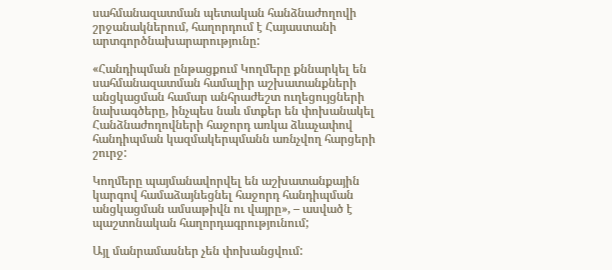սահմանազատման պետական հանձնաժողովի շրջանակներում, հաղորդում է Հայաստանի արտգործնախարարությունը:

«Հանդիպման ընթացքում Կողմերը քննարկել են սահմանազատման համալիր աշխատանքների անցկացման համար անհրաժեշտ ուղեցույցների նախագծերը, ինչպես նաև մտքեր են փոխանակել Հանձնաժողովների հաջորդ առկա ձևաչափով հանդիպման կազմակերպմանն առնչվող հարցերի շուրջ:

Կողմերը պայմանավորվել են աշխատանքային կարգով համաձայնեցնել հաջորդ հանդիպման անցկացման ամսաթիվն ու վայրը», – ասված է պաշտոնական հաղորդագրությունում;

Այլ մանրամասներ չեն փոխանցվում: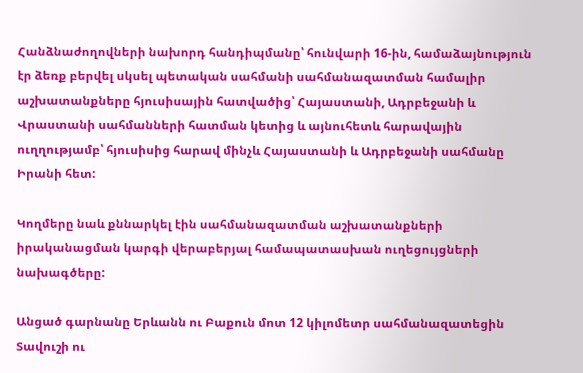Հանձնաժողովների նախորդ հանդիպմանը՝ հունվարի 16-ին, համաձայնություն էր ձեռք բերվել սկսել պետական սահմանի սահմանազատման համալիր աշխատանքները հյուսիսային հատվածից՝ Հայաստանի, Ադրբեջանի և Վրաստանի սահմանների հատման կետից և այնուհետև հարավային ուղղությամբ՝ հյուսիսից հարավ մինչև Հայաստանի և Ադրբեջանի սահմանը Իրանի հետ:

Կողմերը նաև քննարկել էին սահմանազատման աշխատանքների իրականացման կարգի վերաբերյալ համապատասխան ուղեցույցների նախագծերը:

Անցած գարնանը Երևանն ու Բաքուն մոտ 12 կիլոմետր սահմանազատեցին Տավուշի ու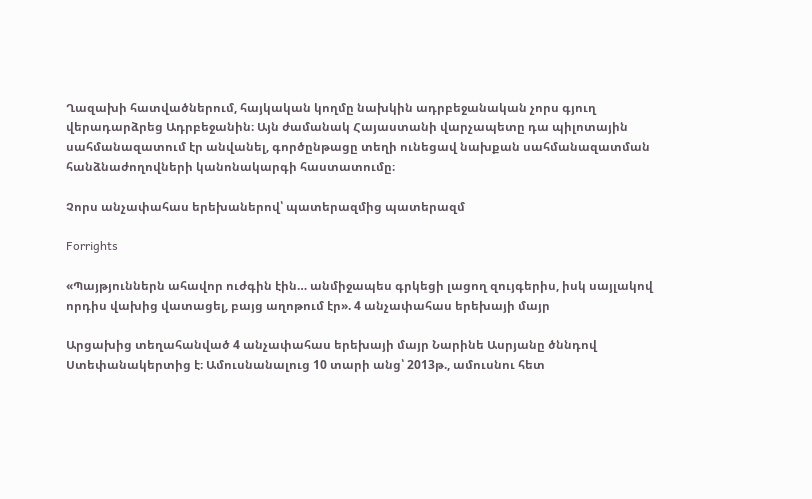Ղազախի հատվածներում, հայկական կողմը նախկին ադրբեջանական չորս գյուղ վերադարձրեց Ադրբեջանին։ Այն ժամանակ Հայաստանի վարչապետը դա պիլոտային սահմանազատում էր անվանել, գործընթացը տեղի ունեցավ նախքան սահմանազատման հանձնաժողովների կանոնակարգի հաստատումը։

Չորս անչափահաս երեխաներով՝ պատերազմից պատերազմ

Forrights

«Պայթյուններն ահավոր ուժգին էին… անմիջապես գրկեցի լացող զույգերիս, իսկ սայլակով որդիս վախից վատացել, բայց աղոթում էր». 4 անչափահաս երեխայի մայր

Արցախից տեղահանված 4 անչափահաս երեխայի մայր Նարինե Ասրյանը ծննդով Ստեփանակերտից է։ Ամուսնանալուց 10 տարի անց՝ 2013թ., ամուսնու հետ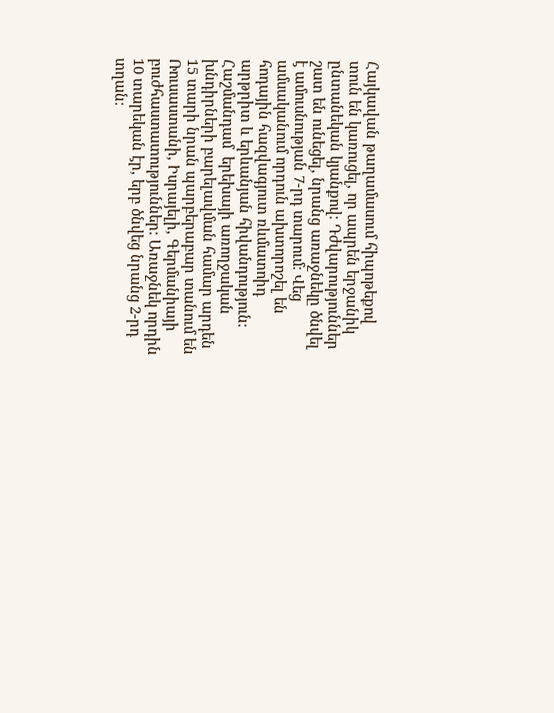Հայկավան թաղամասում հիպոթեքով տուն են կառուցել, որ ապրեն երջանիկ ընտանեկան կյանքով։ Դժվարություններ շատ են ունեցել, նրանց առաջնեկը ծնվել է ամուսնության 7-րդ տարում։ Վեց ամսականում որդուն ախտորոշել են հոդային հազվագյուտ ռևմատոիդ արթրիտ և երևանյան հիվանդություն։ Հաշմանդամ  երեխայի առողջական խնդիրների բարելավման համար արդեն 15 տարի նրան պարբերաբար տանում են Ռուսաստանի, Իսրայելի, Գերմանիայի բուժհաստատություններ։ Առաջնեկ որդին 10 տարեկան էր, երբ ծնվեց նրանց 2-րդ տղան։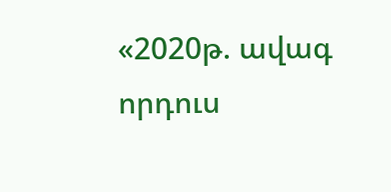«2020թ. ավագ որդուս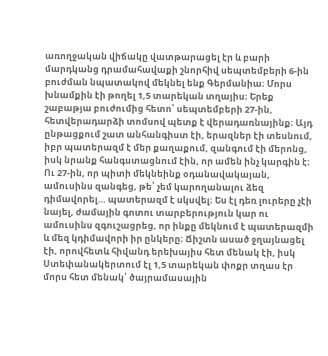առողջական վիճակը վատթարացել էր և բարի մարդկանց դրամահավաքի շնորհիվ սեպտեմբերի 6-ին բուժման նպատակով մեկնել ենք Գերմանիա։ Մորս խնամքին էի թողել 1,5 տարեկան տղայիս։ Երեք շաբաթյա բուժումից հետո՝ սեպտեմբերի 27-ին, հետվերադարձի տոմսով պետք է վերադառնայինք։ Այդ ընթացքում շատ անհանգիստ էի, երազներ էի տեսնում, իբր պատերազմ է մեր քաղաքում, զանգում էի մերոնց, իսկ նրանք հանգստացնում էին, որ ամեն ինչ կարգին է։ Ու 27-ին, որ պիտի մեկնեինք օդանավակայան, ամուսինս զանգեց, թե՝ չեմ կարողանալու ձեզ դիմավորել… պատերազմ է սկսվել։ Ես էլ դեռ լուրերը չէի նայել, ժամային գոտու տարբերություն կար ու ամուսինս զգուշացրեց, որ ինքը մեկնում է պատերազմի և մեզ կդիմավորի իր ընկերը։ Ճիշտն ասած ջղայնացել էի, որովհետև հիվանդ երեխայիս հետ մենակ էի, իսկ Ստեփանակերտում էլ 1,5 տարեկան փոքր տղաս էր մորս հետ մենակ՝ ծայրամասային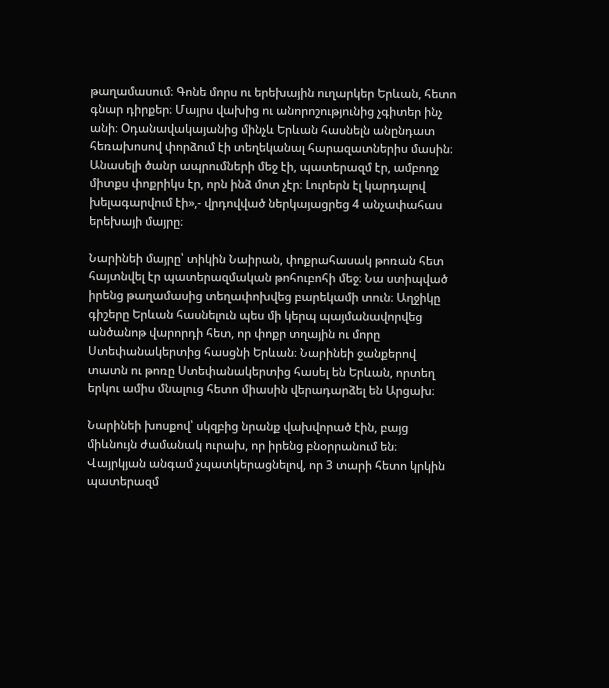թաղամասում։ Գոնե մորս ու երեխային ուղարկեր Երևան, հետո գնար դիրքեր։ Մայրս վախից ու անորոշությունից չգիտեր ինչ անի։ Օդանավակայանից մինչև Երևան հասնելն անընդատ հեռախոսով փորձում էի տեղեկանալ հարազատներիս մասին։ Անասելի ծանր ապրումների մեջ էի, պատերազմ էր, ամբողջ միտքս փոքրիկս էր, որն ինձ մոտ չէր։ Լուրերն էլ կարդալով խելագարվում էի»,- վրդովված ներկայացրեց 4 անչափահաս երեխայի մայրը։

Նարինեի մայրը՝ տիկին Նաիրան, փոքրահասակ թոռան հետ հայտնվել էր պատերազմական թոհուբոհի մեջ։ Նա ստիպված իրենց թաղամասից տեղափոխվեց բարեկամի տուն։ Աղջիկը գիշերը Երևան հասնելուն պես մի կերպ պայմանավորվեց անծանոթ վարորդի հետ, որ փոքր տղային ու մորը Ստեփանակերտից հասցնի Երևան։ Նարինեի ջանքերով տատն ու թոռը Ստեփանակերտից հասել են Երևան, որտեղ երկու ամիս մնալուց հետո միասին վերադարձել են Արցախ։

Նարինեի խոսքով՝ սկզբից նրանք վախվորած էին, բայց միևնույն ժամանակ ուրախ, որ իրենց բնօրրանում են։ Վայրկյան անգամ չպատկերացնելով, որ 3 տարի հետո կրկին պատերազմ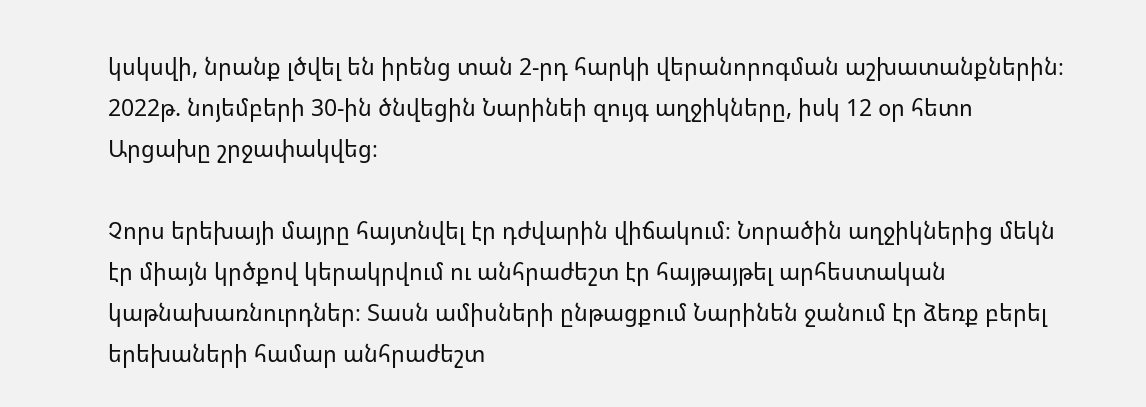կսկսվի, նրանք լծվել են իրենց տան 2-րդ հարկի վերանորոգման աշխատանքներին։ 2022թ. նոյեմբերի 30-ին ծնվեցին Նարինեի զույգ աղջիկները, իսկ 12 օր հետո Արցախը շրջափակվեց։

Չորս երեխայի մայրը հայտնվել էր դժվարին վիճակում։ Նորածին աղջիկներից մեկն էր միայն կրծքով կերակրվում ու անհրաժեշտ էր հայթայթել արհեստական կաթնախառնուրդներ։ Տասն ամիսների ընթացքում Նարինեն ջանում էր ձեռք բերել երեխաների համար անհրաժեշտ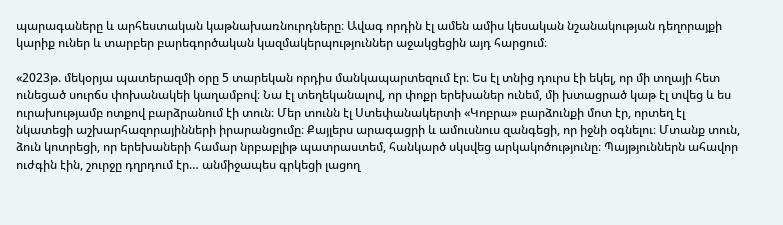պարագաները և արհեստական կաթնախառնուրդները։ Ավագ որդին էլ ամեն ամիս կեսական նշանակության դեղորայքի կարիք ուներ և տարբեր բարեգործական կազմակերպություններ աջակցեցին այդ հարցում։

«2023թ. մեկօրյա պատերազմի օրը 5 տարեկան որդիս մանկապարտեզում էր։ Ես էլ տնից դուրս էի եկել, որ մի տղայի հետ ունեցած սուրճս փոխանակեի կաղամբով։ Նա էլ տեղեկանալով, որ փոքր երեխաներ ունեմ, մի խտացրած կաթ էլ տվեց և ես ուրախությամբ ոտքով բարձրանում էի տուն։ Մեր տունն էլ Ստեփանակերտի «Կոբրա» բարձունքի մոտ էր, որտեղ էլ նկատեցի աշխարհազորայինների իրարանցումը։ Քայլերս արագացրի և ամուսնուս զանգեցի, որ իջնի օգնելու։ Մտանք տուն, ձուն կոտրեցի, որ երեխաների համար նրբաբլիթ պատրաստեմ, հանկարծ սկսվեց արկակոծությունը։ Պայթյուններն ահավոր ուժգին էին, շուրջը դղրդում էր… անմիջապես գրկեցի լացող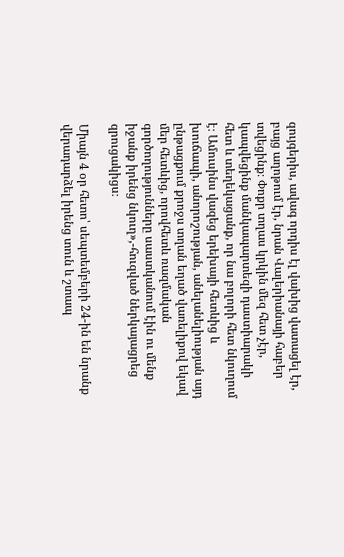զույգերիս, ավագ որդիս էլ վախից վատացել էր, բայց աղոթում էր, նրան Վալերիանայի հաբեր տվեցինք։ Փոքր տղաս կրկին մեզ հետ չէր, կապվեցինք մանկապարտեզի դաստիարակի հետ և տեղեկացանք, որ նա բոլորի հետ նկուղում է։ Ամուսինս վազեց երեխայի հետևից և խուճապի, անորոշության, անելանելիության այդ ընթացքում քրոջս տղան եղած վառելիքով եկավ մեր հետևից, որովհետև ռազմական գործողությունները սաստկանում էին ու մենք իջանք իրենց նկուղ»,-հուզված ներկայացրեց զրուցակիցս։

Միայն 4 օր հետո՝ սեպտեմբերի 24-ին են նրանք վերադարձել իրենց տուն և շտապ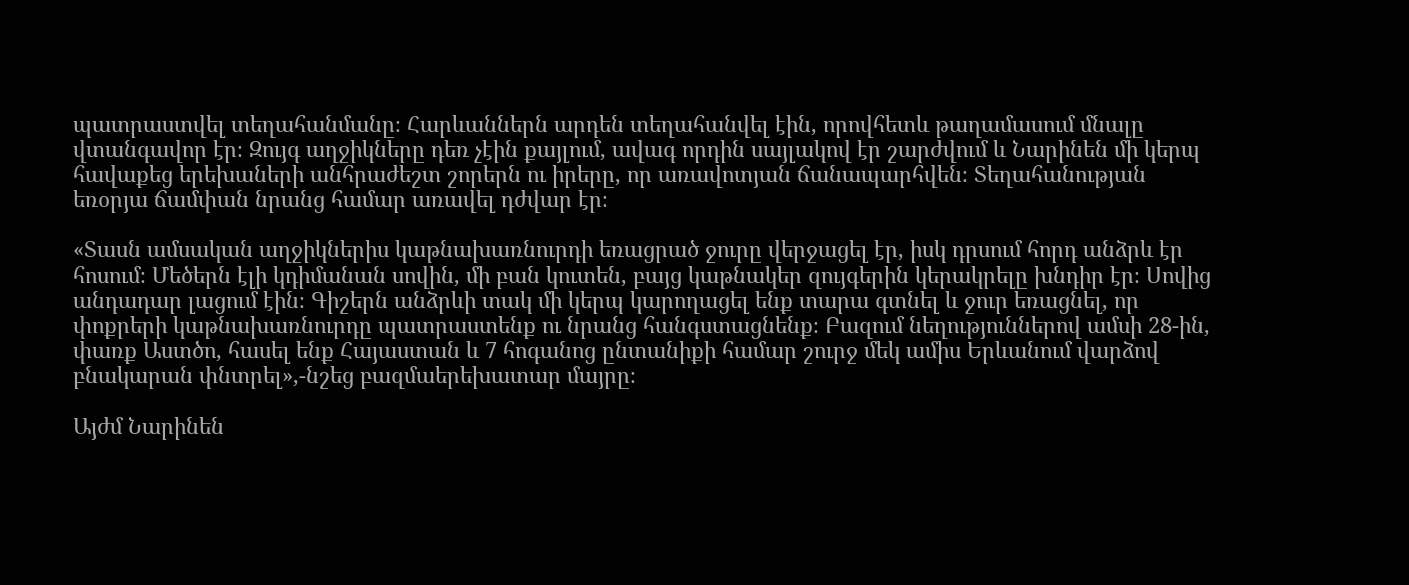պատրաստվել տեղահանմանը։ Հարևաններն արդեն տեղահանվել էին, որովհետև թաղամասում մնալը վտանգավոր էր։ Զույգ աղջիկները դեռ չէին քայլում, ավագ որդին սայլակով էր շարժվում և Նարինեն մի կերպ հավաքեց երեխաների անհրաժեշտ շորերն ու իրերը, որ առավոտյան ճանապարհվեն։ Տեղահանության եռօրյա ճամփան նրանց համար առավել դժվար էր։

«Տասն ամսական աղջիկներիս կաթնախառնուրդի եռացրած ջուրը վերջացել էր, իսկ դրսում հորդ անձրև էր հոսում։ Մեծերն էլի կդիմանան սովին, մի բան կուտեն, բայց կաթնակեր զույգերին կերակրելը խնդիր էր։ Սովից անդադար լացում էին։ Գիշերն անձրևի տակ մի կերպ կարողացել ենք տարա գտնել և ջուր եռացնել, որ փոքրերի կաթնախառնուրդը պատրաստենք ու նրանց հանգստացնենք։ Բազում նեղություններով ամսի 28-ին, փառք Աստծո, հասել ենք Հայաստան և 7 հոգանոց ընտանիքի համար շուրջ մեկ ամիս Երևանում վարձով բնակարան փնտրել»,-նշեց բազմաերեխատար մայրը։

Այժմ Նարինեն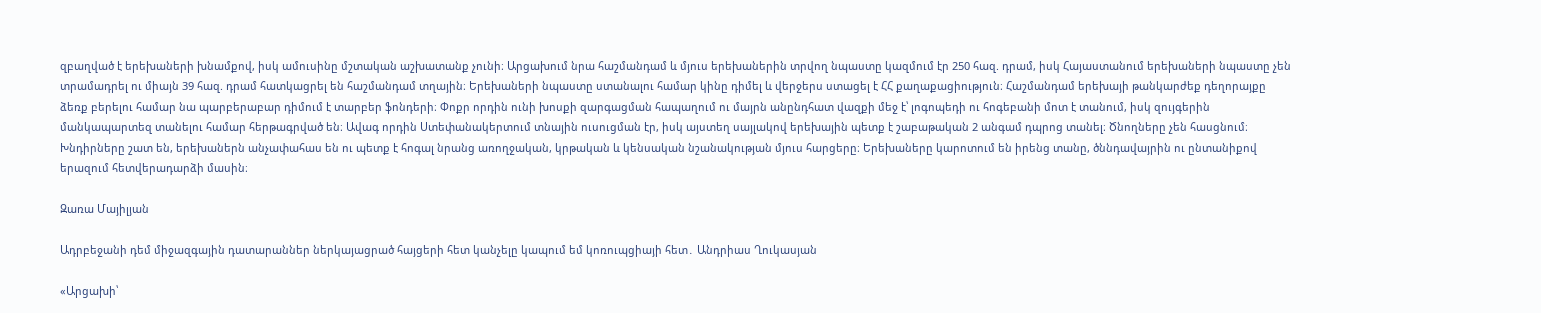զբաղված է երեխաների խնամքով, իսկ ամուսինը մշտական աշխատանք չունի։ Արցախում նրա հաշմանդամ և մյուս երեխաներին տրվող նպաստը կազմում էր 250 հազ. դրամ, իսկ Հայաստանում երեխաների նպաստը չեն տրամադրել ու միայն 39 հազ. դրամ հատկացրել են հաշմանդամ տղային։ Երեխաների նպաստը ստանալու համար կինը դիմել և վերջերս ստացել է ՀՀ քաղաքացիություն։ Հաշմանդամ երեխայի թանկարժեք դեղորայքը ձեռք բերելու համար նա պարբերաբար դիմում է տարբեր ֆոնդերի։ Փոքր որդին ունի խոսքի զարգացման հապաղում ու մայրն անընդհատ վազքի մեջ է՝ լոգոպեդի ու հոգեբանի մոտ է տանում, իսկ զույգերին մանկապարտեզ տանելու համար հերթագրված են։ Ավագ որդին Ստեփանակերտում տնային ուսուցման էր, իսկ այստեղ սայլակով երեխային պետք է շաբաթական 2 անգամ դպրոց տանել։ Ծնողները չեն հասցնում։ Խնդիրները շատ են, երեխաներն անչափահաս են ու պետք է հոգալ նրանց առողջական, կրթական և կենսական նշանակության մյուս հարցերը։ Երեխաները կարոտում են իրենց տանը, ծննդավայրին ու ընտանիքով երազում հետվերադարձի մասին։

Զառա Մայիլյան

Ադրբեջանի դեմ միջազգային դատարաններ ներկայացրած հայցերի հետ կանչելը կապում եմ կոռուպցիայի հետ․ Անդրիաս Ղուկասյան

«Արցախի՝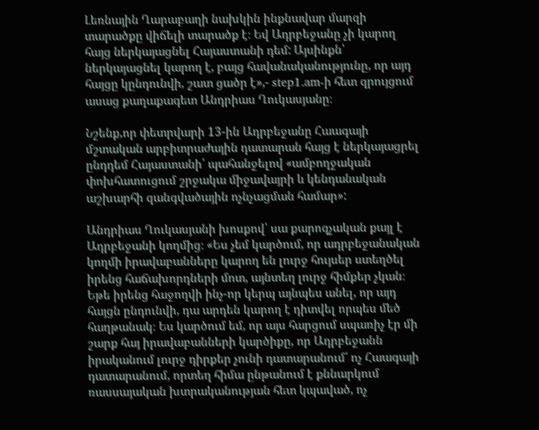Լեռնային Ղարաբաղի նախկին ինքնավար մարզի տարածքը վիճելի տարածք է։ Եվ Ադրբեջանը չի կարող հայց ներկայացնել Հայաստանի դեմ: Այսինքն՝ ներկայացնել կարող է, բայց հավանականությունը, որ այդ հայցը կընդունվի, շատ ցածր է»,- step1.am-ի հետ զրույցում ասաց քաղաքագետ Անդրիաս Ղուկասյանը։

Նշենք,որ փետրվարի 13-ին Ադրբեջանը Հաագայի մշտական արբիտրաժային դատարան հայց է ներկայացրել ընդդեմ Հայաստանի՝ պահանջելով «ամբողջական փոխհատուցում շրջակա միջավայրի և կենդանական աշխարհի զանգվածային ոչնչացման համար»:

Անդրիաս Ղուկասյանի խոսքով՝ սա քարոզչական քայլ է Ադրբեջանի կողմից։ «Ես չեմ կարծում, որ ադրբեջանական կողմի իրավաբանները կարող են լուրջ հույսեր ստեղծել իրենց հաճախորդների մոտ, այնտեղ լուրջ հիմքեր չկան։ Եթե իրենց հաջողվի ինչ-որ կերպ այնպես անել, որ այդ հայցն ընդունվի, դա արդեն կարող է դիտվել որպես մեծ հաղթանակ։ Ես կարծում եմ, որ այս հարցում սպառիչ էր մի շարք հայ իրավաբանների կարծիքը, որ Ադրբեջանն իրականում լուրջ դիրքեր չունի դատարանում՝ ոչ Հաագայի դատարանում, որտեղ հիմա ընթանում է քննարկում ռասսայական խտրականության հետ կպաված, ոչ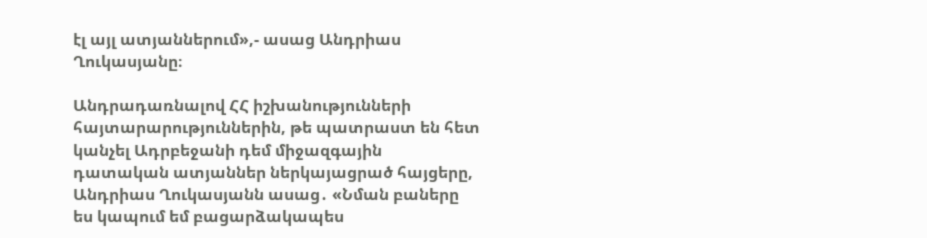էլ այլ ատյաններում»,- ասաց Անդրիաս Ղուկասյանը։

Անդրադառնալով ՀՀ իշխանությունների հայտարարություններին, թե պատրաստ են հետ կանչել Ադրբեջանի դեմ միջազգային դատական ատյաններ ներկայացրած հայցերը, Անդրիաս Ղուկասյանն ասաց․ «Նման բաները ես կապում եմ բացարձակապես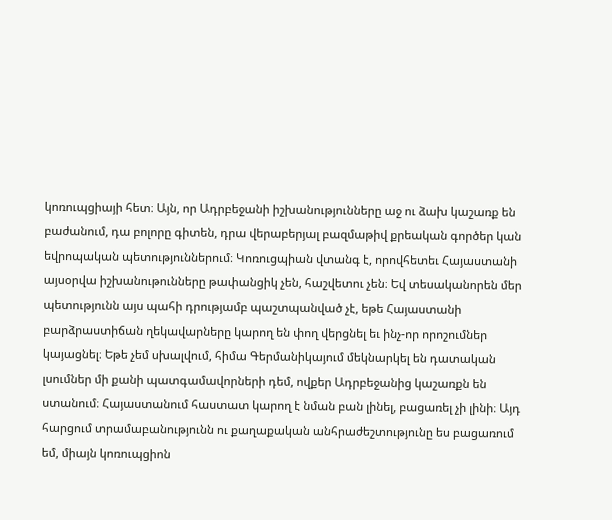կոռուպցիայի հետ։ Այն, որ Ադրբեջանի իշխանությունները աջ ու ձախ կաշառք են բաժանում, դա բոլորը գիտեն, դրա վերաբերյալ բազմաթիվ քրեական գործեր կան եվրոպական պետություններում։ Կոռուցպիան վտանգ է, որովհետեւ Հայաստանի այսօրվա իշխանութունները թափանցիկ չեն, հաշվետու չեն։ Եվ տեսականորեն մեր պետությունն այս պահի դրությամբ պաշտպանված չէ, եթե Հայաստանի բարձրաստիճան ղեկավարները կարող են փող վերցնել եւ ինչ-որ որոշումներ կայացնել։ Եթե չեմ սխալվում, հիմա Գերմանիկայում մեկնարկել են դատական լսումներ մի քանի պատգամավորների դեմ, ովքեր Ադրբեջանից կաշառքն են ստանում։ Հայաստանում հաստատ կարող է նման բան լինել, բացառել չի լինի։ Այդ հարցում տրամաբանությունն ու քաղաքական անհրաժեշտությունը ես բացառում եմ, միայն կոռուպցիոն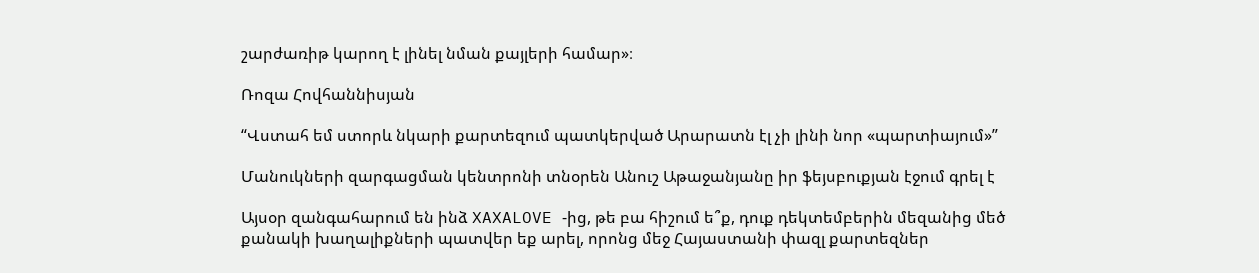շարժառիթ կարող է լինել նման քայլերի համար»։

Ռոզա Հովհաննիսյան

“Վստահ եմ ստորև նկարի քարտեզում պատկերված Արարատն էլ չի լինի նոր «պարտիայում»”

Մանուկների զարգացման կենտրոնի տնօրեն Անուշ Աթաջանյանը իր ֆեյսբուքյան էջում գրել է

Այսօր զանգահարում են ինձ XAXALOVE -ից, թե բա հիշում ե՞ք, դուք դեկտեմբերին մեզանից մեծ քանակի խաղալիքների պատվեր եք արել, որոնց մեջ Հայաստանի փազլ քարտեզներ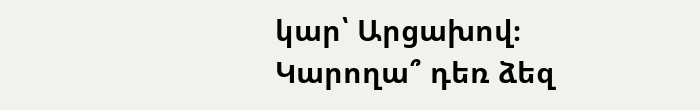կար՝ Արցախով։ Կարողա՞ դեռ ձեզ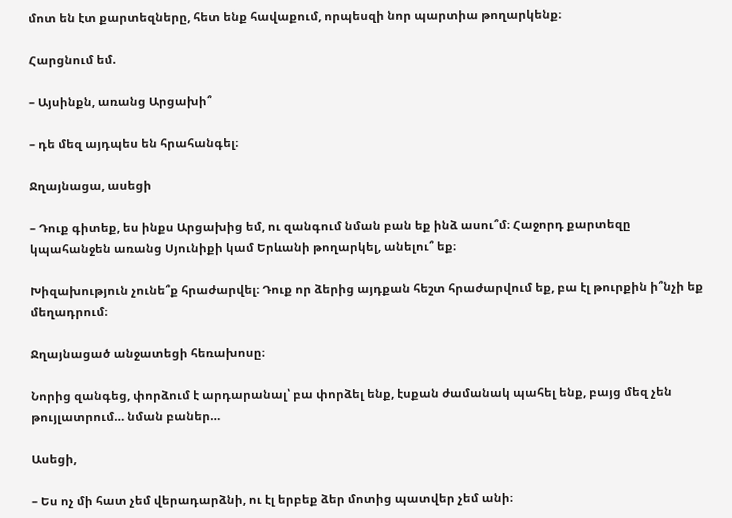մոտ են էտ քարտեզները, հետ ենք հավաքում, որպեսզի նոր պարտիա թողարկենք։

Հարցնում եմ.

– Այսինքն, առանց Արցախի՞

– դե մեզ այդպես են հրահանգել։

Ջղայնացա, ասեցի

– Դուք գիտեք, ես ինքս Արցախից եմ, ու զանգում նման բան եք ինձ ասու՞մ։ Հաջորդ քարտեզը կպահանջեն առանց Սյունիքի կամ Երևանի թողարկել, անելու՞ եք։

Խիզախություն չունե՞ք հրաժարվել։ Դուք որ ձերից այդքան հեշտ հրաժարվում եք, բա էլ թուրքին ի՞նչի եք մեղադրում։

Ջղայնացած անջատեցի հեռախոսը։

Նորից զանգեց, փորձում է արդարանալ՝ բա փորձել ենք, էսքան ժամանակ պահել ենք, բայց մեզ չեն թույլատրում… նման բաներ…

Ասեցի,

– Ես ոչ մի հատ չեմ վերադարձնի, ու էլ երբեք ձեր մոտից պատվեր չեմ անի։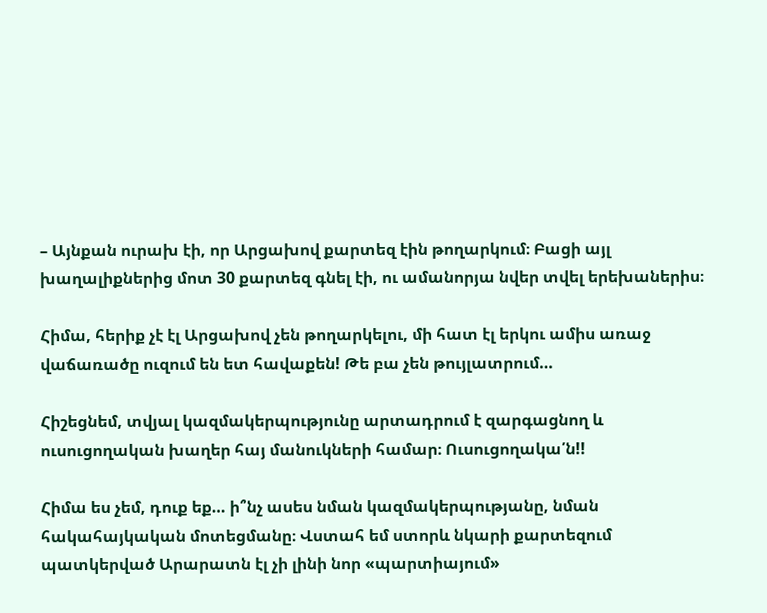– Այնքան ուրախ էի, որ Արցախով քարտեզ էին թողարկում։ Բացի այլ խաղալիքներից մոտ 30 քարտեզ գնել էի, ու ամանորյա նվեր տվել երեխաներիս։

Հիմա, հերիք չէ էլ Արցախով չեն թողարկելու, մի հատ էլ երկու ամիս առաջ վաճառածը ուզում են ետ հավաքեն! Թե բա չեն թույլատրում…

Հիշեցնեմ, տվյալ կազմակերպությունը արտադրում է զարգացնող և ուսուցողական խաղեր հայ մանուկների համար։ Ուսուցողակա՛ն!!

Հիմա ես չեմ, դուք եք… ի՞նչ ասես նման կազմակերպությանը, նման հակահայկական մոտեցմանը։ Վստահ եմ ստորև նկարի քարտեզում պատկերված Արարատն էլ չի լինի նոր «պարտիայում»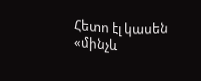Հետո էլ կասեն «մինչև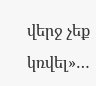վերջ չեք կռվել»…